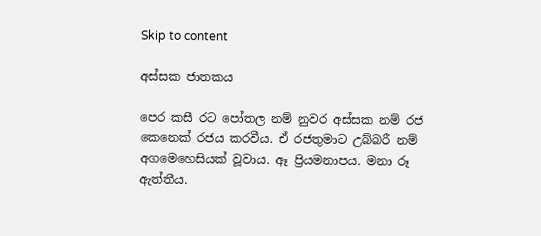Skip to content

අස්සක ජාතකය

පෙර කසී රට පෝතල නම් නුවර අස්සක නම් රජ කෙනෙක් රජය කරවීය. ඒ රජතුමාට උබ්බරී නම් අගමෙහෙසියක් වූවාය. ඈ ප්‍රියමනාපය. මනා රූ ඇත්තීය.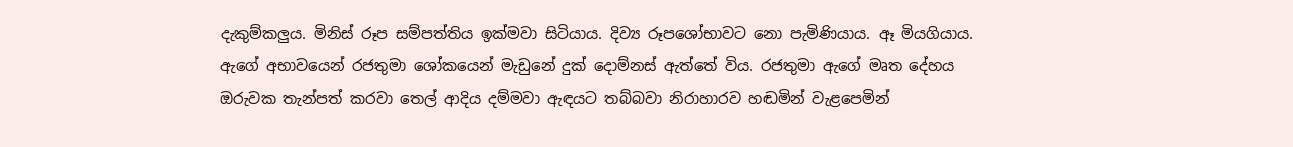දැකුම්කලුය. මිනිස් රූප සම්පත්තිය ඉක්මවා සිටියාය. දිව්‍ය රූපශෝභාවට නො පැමිණියාය. ඈ මියගියාය. ඇගේ අභාවයෙන් රජතුමා ශෝකයෙන් මැඩුනේ දුක් දොම්නස් ඇත්තේ විය. රජතුමා ඇගේ මෘත දේහය ඔරුවක තැන්පත් කරවා තෙල් ආදිය දම්මවා ඇඳයට තබ්බවා නිරාහාරව හඬමින් වැළපෙමින්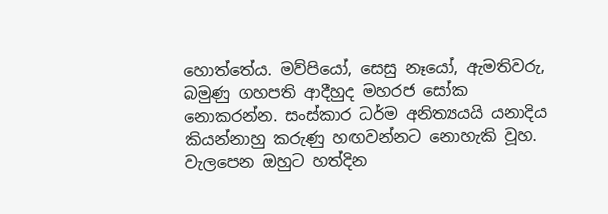හොත්තේය. මව්පියෝ, සෙසු නෑයෝ, ඇමතිවරු, බමුණු ගහපති ආදීහුද මහරජ සෝක නොකරන්න. සංස්කාර ධර්ම අනිත්‍යයයි යනාදිය කියන්නාහු කරුණු හඟවන්නට නොහැකි වූහ. වැලපෙන ඔහුට හත්දින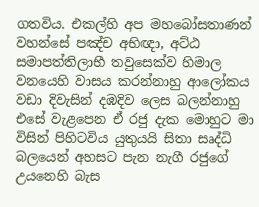ගතවිය. එකල්හි අප මහබෝසතාණන් වහන්සේ පඤ්ච අභිඥා, අට්ඨ සමාපත්තිලාභී තවුසෙක්ව හිමාල වනයෙහි වාසය කරන්නාහු ආලෝකය වඩා දිවැසින් දඹදිව ලෙස බලන්නාහු එසේ වැළපෙන ඒ රජු දැක මොහුට මා විසින් පිහිටවිය යුතුයයි සිතා සෘද්ධි බලයෙන් අහසට පැන නැගී රජුගේ උයනෙහි බැස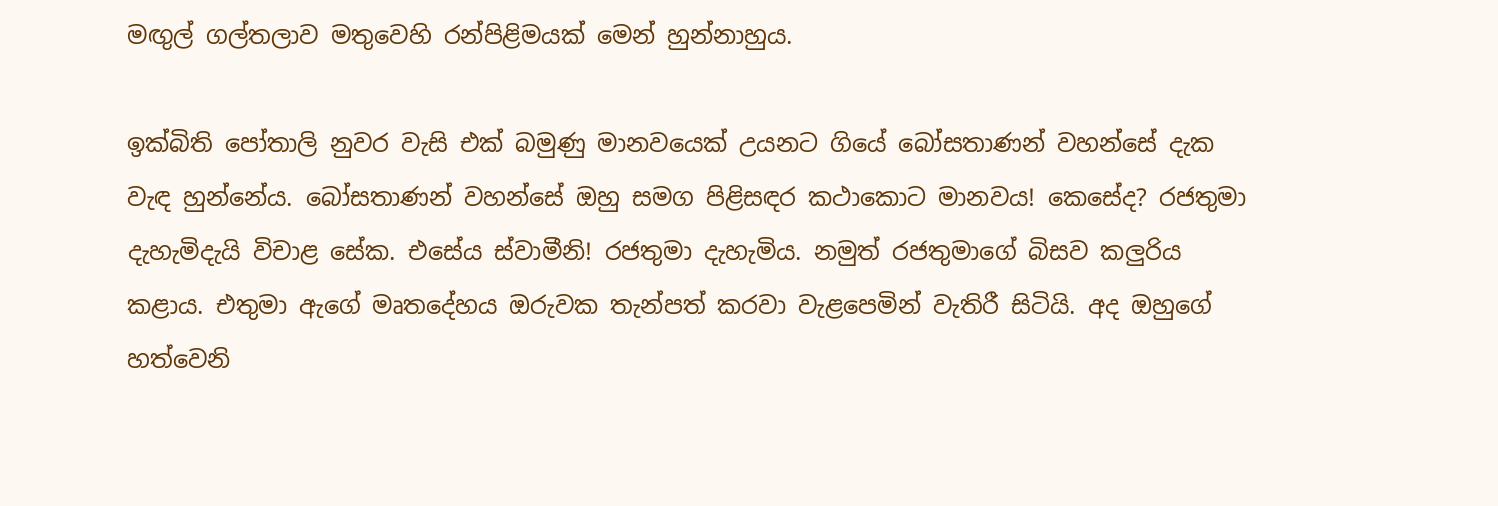මඟුල් ගල්තලාව මතුවෙහි රන්පිළිමයක් මෙන් හුන්නාහුය.

ඉක්බිති පෝතාලි නුවර වැසි එක් බමුණු මානවයෙක් උයනට ගියේ බෝසතාණන් වහන්සේ දැක වැඳ හුන්නේය. බෝසතාණන් වහන්සේ ඔහු සමග පිළිසඳර කථාකොට මානවය! කෙසේද? රජතුමා දැහැමිදැයි විචාළ සේක. එසේය ස්වාමීනි! රජතුමා දැහැමිය. නමුත් රජතුමාගේ බිසව කලුරිය කළාය. එතුමා ඇගේ මෘතදේහය ඔරුවක තැන්පත් කරවා වැළපෙමින් වැතිරී සිටියි. අද ඔහුගේ හත්වෙනි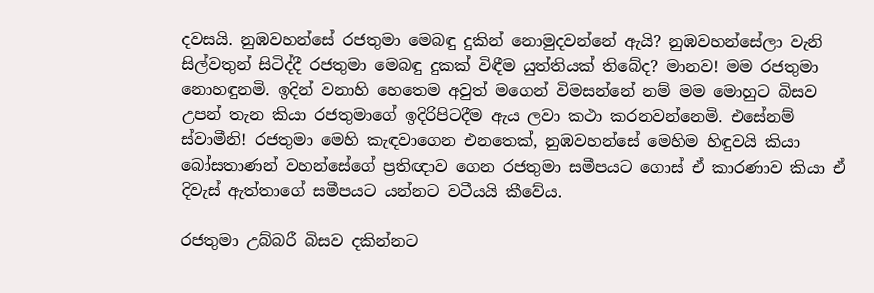දවසයි. නුඹවහන්සේ රජතුමා මෙබඳු දුකින් නොමුදවන්නේ ඇයි? නුඹවහන්සේලා වැනි සිල්වතුන් සිටිද්දී රජතුමා මෙබඳු දුකක් විඳීම යුත්තියක් තිබේද? මානව! මම රජතුමා නොහඳුනමි. ඉදින් වනාහි හෙතෙම අවුත් මගෙන් විමසන්නේ නම් මම මොහුට බිසව උපන් තැන කියා රජතුමාගේ ඉදිරිපිටදීම ඇය ලවා කථා කරනවන්නෙමි. එසේනම් ස්වාමීනි! රජතුමා මෙහි කැඳවාගෙන එනතෙක්, නුඹවහන්සේ මෙහිම හිඳුවයි කියා බෝසතාණන් වහන්සේගේ ප්‍රතිඥාව ගෙන රජතුමා සමීපයට ගොස් ඒ කාරණාව කියා ඒ දිවැස් ඇත්තාගේ සමීපයට යන්නට වටීයයි කීවේය.

රජතුමා උබ්බරී බිසව දකින්නට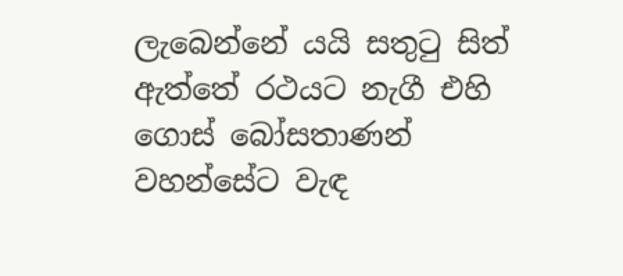ලැබෙන්නේ යයි සතුටු සිත් ඇත්තේ රථයට නැගී එහි ගොස් බෝසතාණන් වහන්සේට වැඳ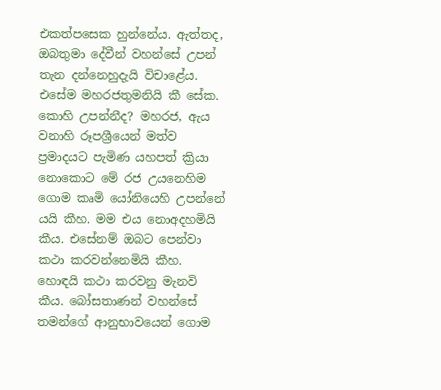එකත්පසෙක හුන්නේය. ඇත්තද, ඔබතුමා දේවීන් වහන්සේ උපන් තැන දන්නෙහුදැයි විචාළේය. එසේම මහරජතුමනියි කී සේක. කොහි උපන්නීද? මහරජ, ඇය වනාහි රූපශ්‍රීයෙන් මත්ව ප්‍රමාදයට පැමිණ යහපත් ක්‍රියා නොකොට මේ රජ උයනෙහිම ගොම කෘමි යෝනියෙහි උපන්නේ යයි කීහ. මම එය නොඅදහමියි කීය. එසේනම් ඔබට පෙන්වා කථා කරවන්නෙමියි කීහ. හොඳයි කථා කරවනු මැනවි කීය. බෝසතාණන් වහන්සේ තමන්ගේ ආනුභාවයෙන් ගොම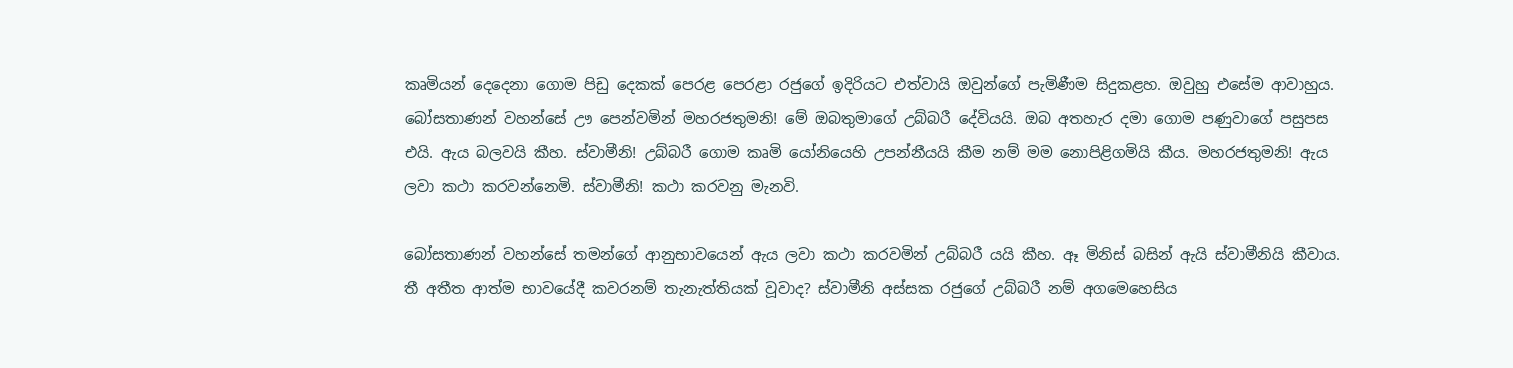කෘමියන් දෙදෙනා ගොම පිඩු දෙකක් පෙරළ පෙරළා රජුගේ ඉදිරියට එත්වායි ඔවුන්ගේ පැමිණීම සිදුකළහ. ඔවුහු එසේම ආවාහුය. බෝසතාණන් වහන්සේ ඌ පෙන්වමින් මහරජතුමනි! මේ ඔබතුමාගේ උබ්බරී දේවියයි. ඔබ අතහැර දමා ගොම පණුවාගේ පසුපස එයි. ඇය බලවයි කීහ. ස්වාමීනි! උබ්බරී ගොම කෘමි යෝනියෙහි උපන්නීයයි කීම නම් මම නොපිළිගමියි කීය. මහරජතුමනි! ඇය ලවා කථා කරවන්නෙමි. ස්වාමීනි! කථා කරවනු මැනවි.

බෝසතාණන් වහන්සේ තමන්ගේ ආනුභාවයෙන් ඇය ලවා කථා කරවමින් උබ්බරී යයි කීහ. ඈ මිනිස් බසින් ඇයි ස්වාමීනියි කීවාය. තී අතීත ආත්ම භාවයේදී කවරනම් තැනැත්තියක් වූවාද? ස්වාමීනි අස්සක රජුගේ උබ්බරී නම් අගමෙහෙසිය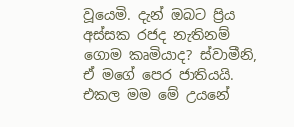වූයෙමි. දැන් ඔබට ප්‍රිය අස්සක රජද නැතිනම් ගොම කෘමියාද? ස්වාමීනි, ඒ මගේ පෙර ජාතියයි. එකල මම මේ උයනේ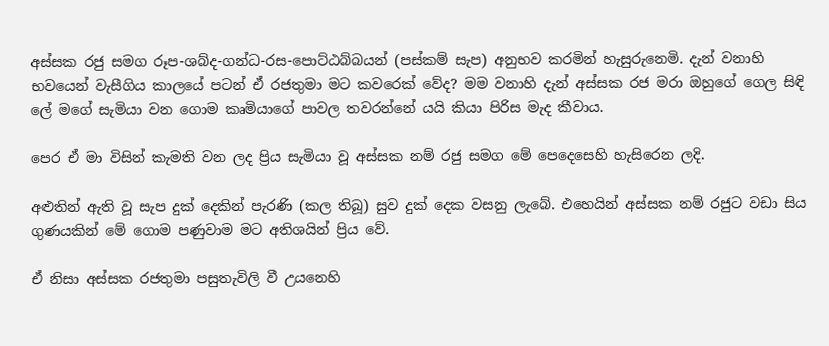අස්සක රජු සමග රූප-ශබ්ද-ගන්ධ-රස-පොට්ඨබ්බයන් (පස්කම් සැප) අනුභව කරමින් හැසුරුනෙමි. දැන් වනාහි භවයෙන් වැසීගිය කාලයේ පටන් ඒ රජතුමා මට කවරෙක් වේද? මම වනාහි දැන් අස්සක රජ මරා ඔහුගේ ගෙල සිඳි ලේ මගේ සැමියා වන ගොම කෘමියාගේ පාවල තවරන්නේ යයි කියා පිරිස මැද කීවාය.

පෙර ඒ මා විසින් කැමති වන ලද ප්‍රිය සැමියා වූ අස්සක නම් රජු සමග මේ පෙදෙසෙහි හැසිරෙන ලදි.

අළුතින් ඇති වූ සැප දුක් දෙකින් පැරණි (කල තිබූ) සුව දුක් දෙක වසනු ලැබේ. එහෙයින් අස්සක නම් රජුට වඩා සිය ගුණයකින් මේ ගොම පණුවාම මට අතිශයින් ප්‍රිය වේ.

ඒ නිසා අස්සක රජතුමා පසුතැවිලි වී උයනෙහි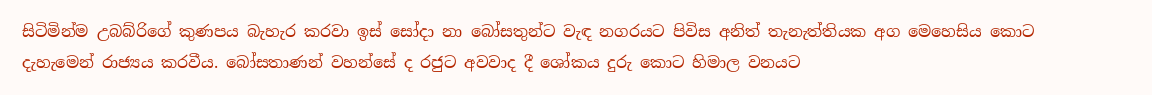සිටිමින්ම උබබ්රිගේ කුණපය බැහැර කරවා ඉස් සෝදා නා බෝසතුන්ට වැඳ නගරයට පිවිස අනිත් තැනැත්තියක අග මෙහෙසිය කොට දැහැමෙන් රාජ්‍යය කරවීය. බෝසතාණන් වහන්සේ ද රජුට අවවාද දී ශෝකය දුරු කොට හිමාල වනයට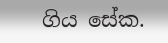ගිය සේක.